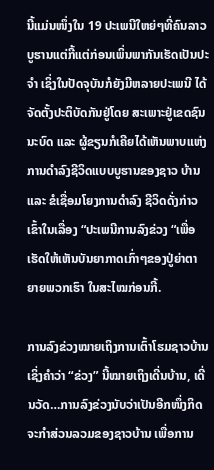ນີ້ແມ່ນໜຶ່ງໃນ 19 ປະເພນີໃຫຍ່ໆທີ່ຄົນລາວບູຮານແຕ່ກີ້ແຕ່ກ່ອນເພິ່ນພາກັນເຮັດເປັນປະຈຳ ເຊິ່ງໃນປັດຈຸບັນກໍຍັງມີຫລາຍປະເພນີ ໄດ້ຈັດຕັ້ງປະຕິບັດກັນຢູ່ໂດຍ ສະເພາະຢູ່ເຂດຊົນນະບົດ ແລະ ຜູ້ຂຽນກໍເຄີຍໄດ້ເຫັນພາບແຫ່ງການດຳລົງຊີວິດແບບບູຮານຂອງຊາວ ບ້ານ ແລະ ຂໍເຊື່ອມໂຍງການດຳລົງ ຊີວິດດັ່ງກ່າວເຂົ້າໃນເລື່ອງ “ປະເພນີການລົງຂ່ວງ “ເພື່ອເຮັດໃຫ້ເຫັນບັນຍາກາດເກົ່າໆຂອງປູ່ຍ່າຕາຍາຍພວກເຮົາ ໃນສະໄໝກ່ອນກີ້.

ການລົງຂ່ວງໝາຍເຖິງການເຕົ້າໂຮມຊາວບ້ານ ເຊິ່ງຄຳວ່າ “ຂ່ວງ” ນີ້ໝາຍເຖິງເດີ່ນບ້ານ, ເດີ່ນວັດ…ການລົງຂ່ວງນັບວ່າເປັນອີກໜຶ່ງກິດຈະກຳສ່ວນລວມຂອງຊາວບ້ານ ເພື່ອການ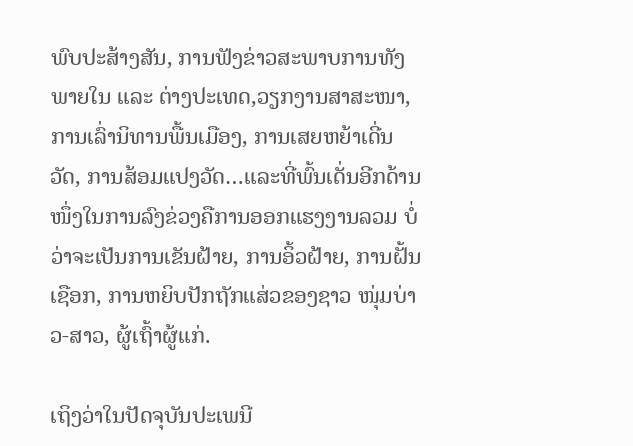ພົບປະສ້າງສັນ, ການຟັງຂ່າວສະພາບການທັງພາຍໃນ ແລະ ຕ່າງປະເທດ,ວຽກງານສາສະໜາ, ການເລົ່ານິທານພື້ນເມືອງ, ການເສຍຫຍ້າເດີ່ນວັດ, ການສ້ອມແປງວັດ…ແລະທີ່ພົ້ນເດັ່ນອີກດ້ານໜຶ່ງໃນການລົງຂ່ວງຄືການອອກແຮງງານລວມ ບໍ່ວ່າຈະເປັນການເຂັນຝ້າຍ, ການອິ້ວຝ້າຍ, ການຝັ້ນເຊືອກ, ການຫຍິບປັກຖັກແສ່ວຂອງຊາວ ໜຸ່ມບ່າວ-ສາວ, ຜູ້ເຖົ້າຜູ້ແກ່.

ເຖິງວ່າໃນປັດຈຸບັນປະເພນີ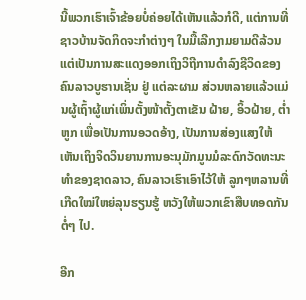ນີ້ພວກເຮົາເຈົ້າຂ້ອຍບໍ່ຄ່ອຍໄດ້ເຫັນແລ້ວກໍດີ, ແຕ່ການທີ່ຊາວບ້ານຈັດກິດຈະກຳຕ່າງໆ ໃນມື້ເລີກງາມຍາມດີລ້ວນແຕ່ເປັນການສະແດງອອກເຖິງວິຖີການດຳລົງຊີວິດຂອງຄົນລາວບູຮານເຊັ່ນ ຢູ່ ແຕ່ລະຜາມ ສ່ວນຫລາຍແລ້ວແມ່ນຜູ້ເຖົ້າຜູ້ແກ່ເພິ່ນຕັ້ງໜ້າຕັ້ງຕາເຂັນ ຝ້າຍ, ອິ້ວຝ້າຍ, ຕ່ຳຫູກ ເພື່ອເປັນການອວດອ້າງ, ເປັນການສ່ອງແສງໃຫ້ເຫັນເຖິງຈິດວິນຍານການອະນຸມັກມູນມໍລະດົກວັດທະນະທຳຂອງຊາດລາວ, ຄົນລາວເຮົາເອົາໄວ້ໃຫ້ ລູກໆຫລານທີ່ເກີດໃໝ່ໃຫຍ່ລຸນຮຽນຮູ້ ຫວັງໃຫ້ພວກເຂົາສືບທອດກັນຕໍ່ໆ ໄປ.

ອີກ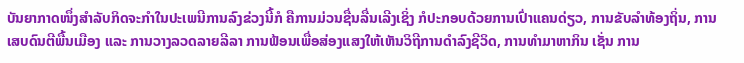ບັນຍາກາດໜຶ່ງສຳລັບກິດຈະກຳໃນປະເພນີການລົງຂ່ວງນີ້ກໍ ຄືການມ່ວນຊື່ນລື່ນເລີງເຊິ່ງ ກໍປະກອບດ້ວຍການເປົ່າແຄນດ່ຽວ, ການຂັບລຳທ້ອງຖິ່ນ, ການເສບດົນຕີພື້ນເມືອງ ແລະ ການວາງລວດລາຍລີລາ ການຟ້ອນເພື່ອສ່ອງແສງໃຫ້ເຫັນວິຖີການດຳລົງຊີວິດ, ການທຳມາຫາກິນ ເຊັ່ນ ການ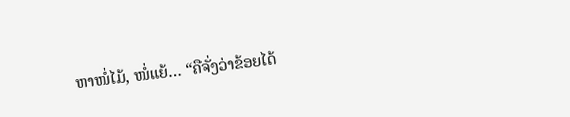ຫາໜໍ່ໄມ້, ໜໍ່ແຍ້… “ຄືຈັ່ງວ່າຂ້ອຍໄດ້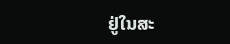ຢູ່ໃນສະ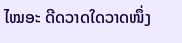ໄໝອະ ດີດວາດໃດວາດໜຶ່ງ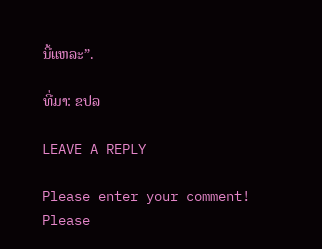ນີ້ແຫລະ”.

ທີ່ມາ: ຂປລ

LEAVE A REPLY

Please enter your comment!
Please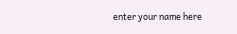enter your name here